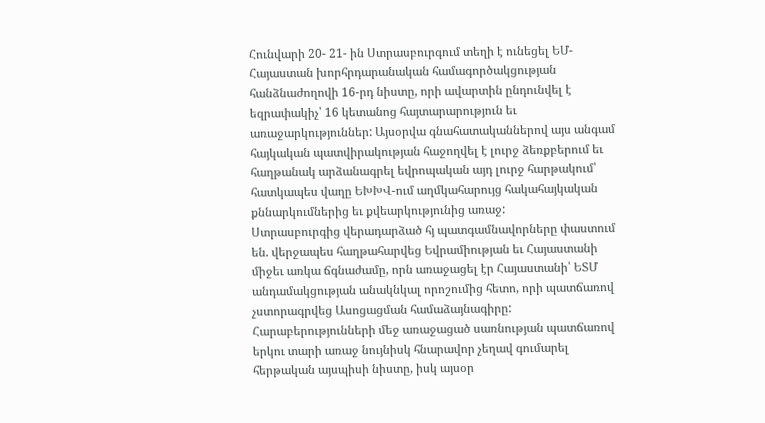Հունվարի 20- 21- ին Ստրասբուրգում տեղի է ունեցել ԵՄ-Հայաստան խորհրդարանական համագործակցության հանձնաժողովի 16-րդ նիստը, որի ավարտին ընդունվել է եզրափակիչ՝ 16 կետանոց հայտարարություն եւ առաջարկություններ: Այսօրվա գնահատականներով այս անգամ հայկական պատվիրակության հաջողվել է լուրջ ձեռքբերում եւ հաղթանակ արձանագրել եվրոպական այդ լուրջ հարթակում՝ հատկապես վաղը ԵԽԽՎ-ում աղմկահարույց հակահայկական քննարկումներից եւ քվեարկությունից առաջ:
Ստրասբուրգից վերադարձած հյ պատգամնավորները փաստում են. վերջապես հաղթահարվեց Եվրամիության եւ Հայաստանի միջեւ առկա ճգնաժամը, որն առաջացել էր Հայաստանի՝ ԵՏՄ անդամակցության անակնկալ որոշումից հետո, որի պատճառով չստորագրվեց Ասոցացման համաձայնագիրը: Հարաբերությունների մեջ առաջացած սառնության պատճառով երկու տարի առաջ նույնիսկ հնարավոր չեղավ գումարել հերթական այսպիսի նիստը, իսկ այսօր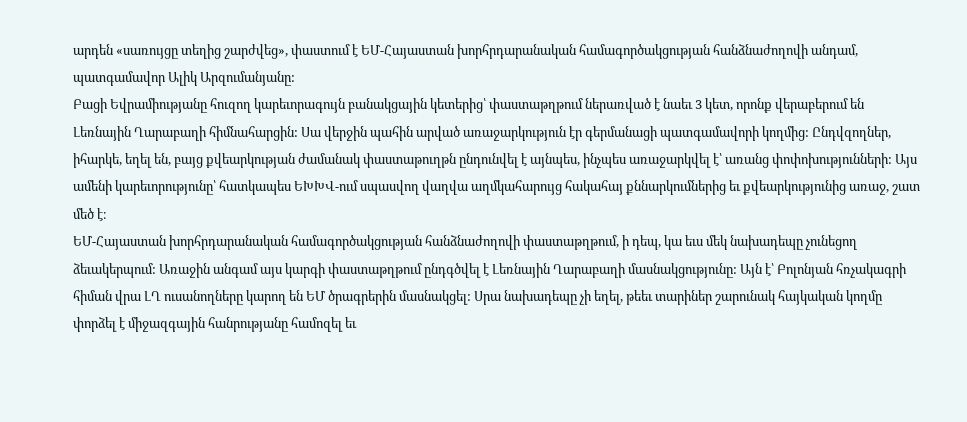արդեն «սառույցը տեղից շարժվեց», փաստում է ԵՄ-Հայաստան խորհրդարանական համագործակցության հանձնաժողովի անդամ, պատգամավոր Ալիկ Արզումանյանը:
Բացի Եվրամիությանը հուզող կարեւորագույն բանակցային կետերից՝ փաստաթղթում ներառված է նաեւ 3 կետ, որոնք վերաբերում են Լեռնային Ղարաբաղի հիմնահարցին: Սա վերջին պահին արված առաջարկություն էր գերմանացի պատգամավորի կողմից: Ընդվզողներ, իհարկե, եղել են, բայց քվեարկության ժամանակ փաստաթուղթն ընդունվել է այնպես, ինչպես առաջարկվել է՝ առանց փոփոխությունների: Այս ամենի կարեւորությունը՝ հատկապես ԵԽԽՎ-ում սպասվող վաղվա աղմկահարույց հակահայ քննարկումներից եւ քվեարկությունից առաջ, շատ մեծ է։
ԵՄ-Հայաստան խորհրդարանական համագործակցության հանձնաժողովի փաստաթղթում, ի դեպ, կա եւս մեկ նախադեպը չունեցող ձեւակերպում: Առաջին անգամ այս կարգի փաստաթղթում ընդգծվել է Լեռնային Ղարաբաղի մասնակցությունը: Այն է՝ Բոլոնյան հռչակագրի հիման վրա ԼՂ ուսանողները կարող են ԵՄ ծրագրերին մասնակցել: Սրա նախադեպը չի եղել, թեեւ տարիներ շարունակ հայկական կողմը փորձել է միջազգային հանրությանը համոզել եւ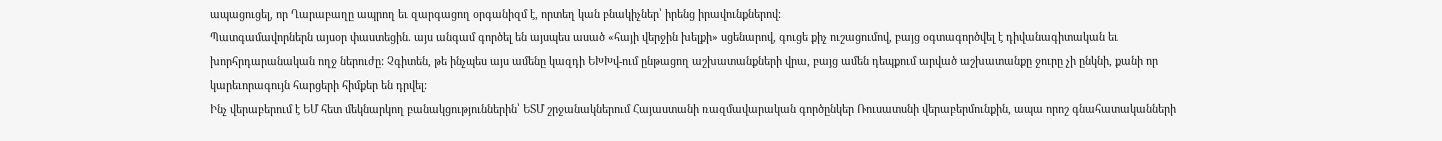ապացուցել, որ Ղարաբաղը ապրող եւ զարգացող օրգանիզմ է, որտեղ կան բնակիչներ՝ իրենց իրավունքներով:
Պատգամավորներն այսօր փաստեցին. այս անգամ գործել են այսպես ասած «հայի վերջին խելքի» սցենարով, գուցե քիչ ուշացումով, բայց օգտագործվել է դիվանագիտական եւ խորհրդարանական ողջ ներուժը: Չգիտեն, թե ինչպես այս ամենը կազդի ԵԽԽվ-ում ընթացող աշխատանքների վրա, բայց ամեն դեպքում արված աշխատանքը ջուրը չի ընկնի, քանի որ կարեւորագույն հարցերի հիմքեր են դրվել:
Ինչ վերաբերում է ԵՄ հետ մեկնարկող բանակցություններին՝ ԵՏՄ շրջանակներում Հայաստանի ռազմավարական գործընկեր Ռուսատսնի վերաբերմունքին, ապա որոշ գնահատականների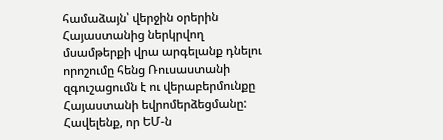համաձայն՝ վերջին օրերին Հայաստանից ներկրվող մսամթերքի վրա արգելանք դնելու որոշումը հենց Ռուսաստանի զգուշացումն է ու վերաբերմունքը Հայաստանի եվրոմերձեցմանը:
Հավելենք, որ ԵՄ-ն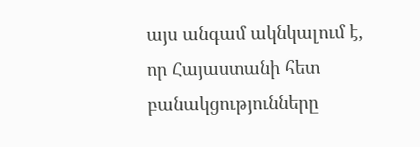այս անգամ ակնկալում է, որ Հայաստանի հետ բանակցությունները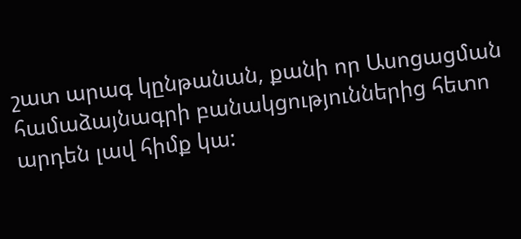շատ արագ կընթանան, քանի որ Ասոցացման համաձայնագրի բանակցություններից հետո արդեն լավ հիմք կա: